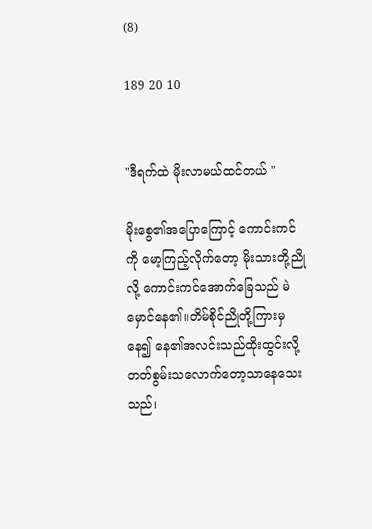(8)

189 20 10


"ဒီရက်ထဲ မိုးလာမယ်ထင်တယ် "

မိုးစွေ၏အပြောကြောင့် ကောင်းကင်ကို မော့ကြည့်လိုက်တော့ မိုးသားတို့ညိုလို့ ကောင်းကင်အောက်ခြေသည် မဲမှောင်နေ၏။တိမ်စိုင်ညိုတို့ကြားမှနေ၍ နေ၏အလင်းသည်ထိုးထွင်းလို့  တတ်စွမ်းသလောက်တော့သာနေသေးသည်၊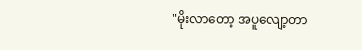"မိုးလာတော့ အပူလျော့တာ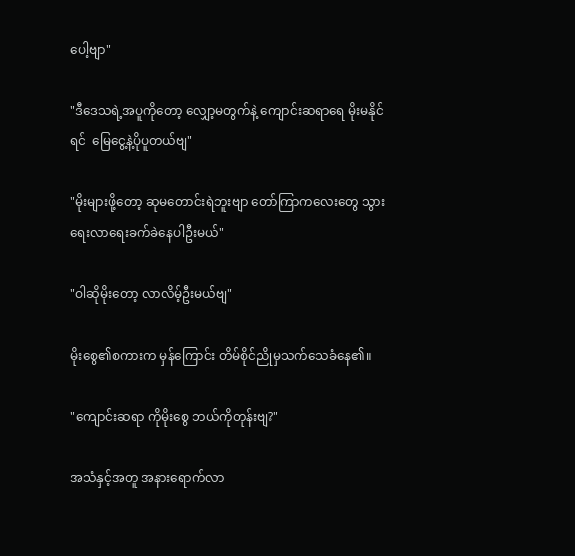ပေါ့ဗျာ"

"ဒီဒေသရဲ့အပူကိုတော့ လျှော့မတွက်နဲ့ ကျောင်းဆရာ‌ရေ မိုးမနိုင်ရင်  မြေငွေ့နဲ့ပိုပူတယ်ဗျ"

"မိုးများဖို့တော့ ဆုမတောင်းရဲဘူးဗျာ တော်ကြာကလေးတွေ သွားရေးလာရေးခက်ခဲနေပါဦးမယ်"

"ဝါဆိုမိုးတော့ လာလိမ့်ဦးမယ်ဗျ"

မိုးစွေ၏စကားက မှန်ကြောင်း တိမ်စိုင်ညိုမှသက်သေခံနေ၏။

"ကျောင်းဆရာ ကိုမိုးစွေ ဘယ်ကိုတုန်းဗျ?"

အသံနှင့်အတူ အနားရောက်လာ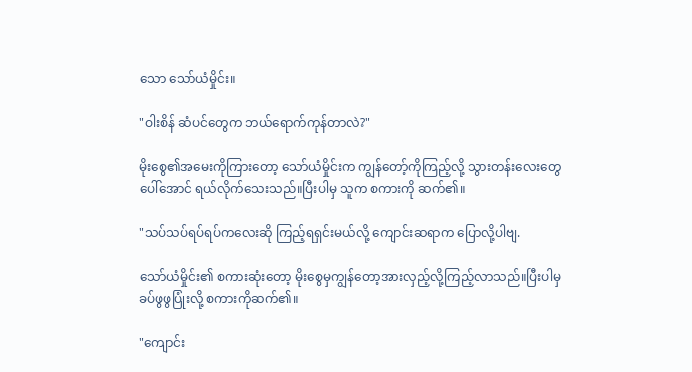သော သော်ယံမှိုင်း။

"ဝါးစိန် ဆံပင်တွေက ဘယ်ရောက်ကုန်တာလဲ?"

မိုးစွေ၏အမေးကိုကြားတော့ သော်ယံမှိုင်းက ကျွန်တော့်ကိုကြည့်လို့ သွားတန်းလေးတွေပေါ်‌အောင် ရယ်လိုက်သေးသည်။ပြီးပါမှ သူက စကားကို ဆက်၏။

"သပ်သပ်ရပ်ရပ်ကလေးဆို ကြည့်ရရှင်းမယ်လို့ ကျောင်းဆရာက ပြောလို့ပါဗျ.

သော်ယံမှိုင်း၏ စကားဆုံးတော့ မိုးစွေမှကျွန်တော့အားလှည့်လို့ကြည့်လာသည်။ပြီးပါမှ ခပ်ဖွဖွပြုံးလို့ စကားကိုဆက်၏။

"ကျောင်း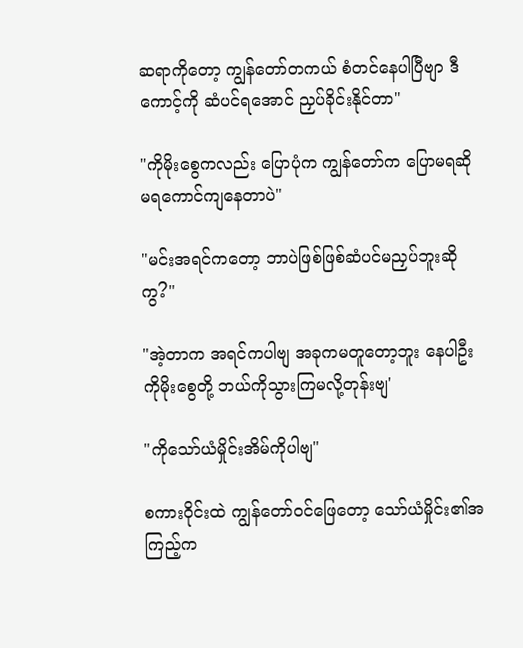ဆရာကိုတော့ ကျွန်တော်တကယ် စံတင်နေပါပြီဗျာ ဒီကောင့်ကို ဆံပင်ရအောင် ညှပ်ခိုင်းနိုင်တာ"

"ကိုမိုးစွေကလည်း ပြောပုံက ကျွန်တော်က ပြောမရဆိုမရကောင်ကျနေတာပဲ"

"မင်းအရင်ကတော့ ဘာပဲဖြစ်ဖြစ်ဆံပင်မညှပ်ဘူးဆိုကွ?"

"အဲ့တာက အရင်ကပါဗျ အခုကမတူတော့ဘူး နေပါဦး ကိုမိုးစွေတို့ ဘယ်ကိုသွားကြမလို့တုန်းဗျ'

"ကိုသော်ယံမှိုင်းအိမ်ကိုပါဗျ"

စကားဝိုင်းထဲ ကျွန်‌တော်ဝင်ဖြေတော့ သော်ယံမှိုင်း၏အကြည့်က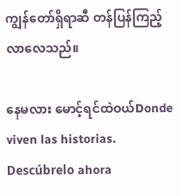ကျွန်တော်ရှိရာဆီ တန်ပြန်ကြည့်လာလေသည်။

နေမလား မောင့်ရင်ထဲဝယ်Donde viven las historias. Descúbrelo ahora